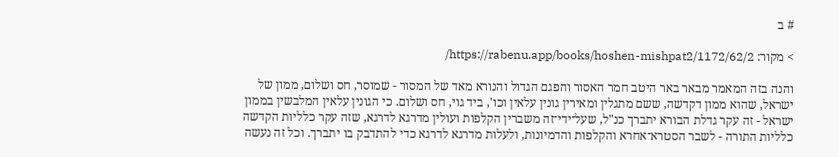# ב

> מקור: https://rabenu.app/books/hoshen-mishpat2/1172/62/2/

והנה בזה המאמר מבאר באר היטב חמר האסור והפגם הגדול והנורא מאד של המסור - שמוסר, חס ושלום, ממון של ישראל, שהוא ממון דקדשה, ששם מתגלין ומאירין גונין עלאין וכו', ביד גוי, חס ושלום. כי הגונין עלאין המלבשין בממון ישראל - זה עקר גדלת הבורא יתברך כנ"ל, שעל־ידי־זה משברין הקלפות ועולין מדרגא לדרגא, שזה עקר כלליות הקדשה כלליות התורה - לשבר הסטרא־אחרא והקלפות והדמיונות, ולעלות מדרגא לדרגא כדי להתדבק בו יתברך. וכל זה נעשה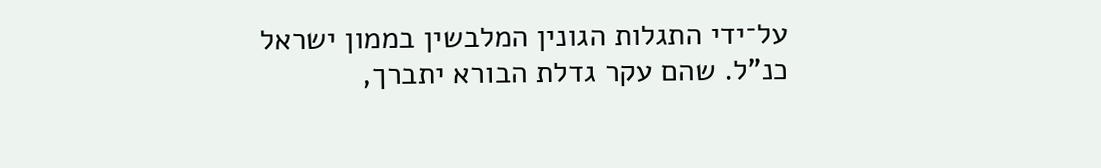על־ידי התגלות הגונין המלבשין בממון ישראל כנ"ל. שהם עקר גדלת הבורא יתברך,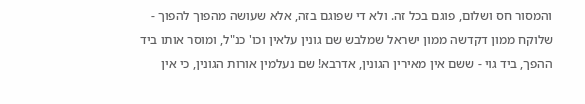והמסור חס ושלום, פוגם בכל זה. ולא די שפוגם בזה, אלא שעושה מהפוך להפוך - שלוקח ממון דקדשה ממון ישראל שמלבש שם גונין עלאין וכו' כנ"ל, ומוסר אותו ביד ההפך, ביד גוי - ששם אין מאירין הגונין, אדרבא! שם נעלמין אורות הגונין, כי אין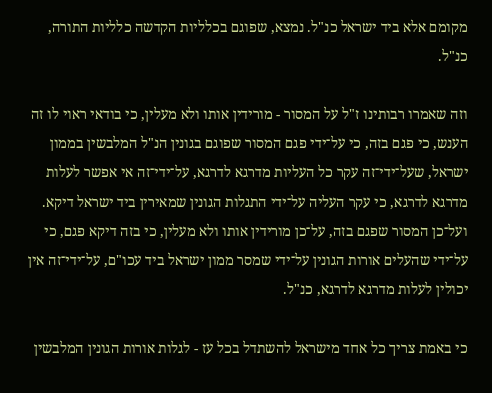מקומם אלא ביד ישראל כנ"ל. נמצא, שפוגם בכלליות הקדשה כלליות התורה, כנ"ל.

וזה שאמרו רבותינו ז"ל על המסור - מורידין אותו ולא מעלין, כי בודאי ראוי לו זה הענש, כי פגם בזה, כי על־ידי פגם המסור שפוגם בגונין הנ"ל המלבשין בממון ישראל, שעל־ידי־זה עקר כל העליות מדרגא לדרגא, על־ידי־זה אי אפשר לעלות מדרגא לדרגא, כי עקר העליה על־ידי התגלות הגונין שמאירין ביד ישראל דיקא. ועל־כן המסור שפגם בזה, על־כן מורידין אותו ולא מעלין, כי בזה דיקא פגם, כי על־ידי שהעלים אורות הגונין על־ידי שמסר ממון ישראל ביד עכו"ם, על־ידי־זה אין יכולין לעלות מדרגא לדרגא, כנ"ל.

כי באמת צריך כל אחד מישראל להשתדל בכל עז - לגלות אורות הגונין המלבשין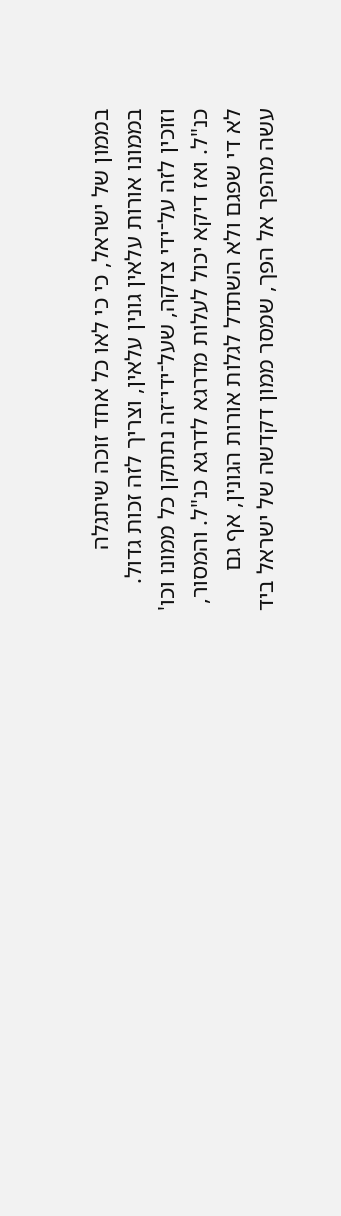בממון של ישראל, כי כי לאו כל אחד זוכה שיתגלה בממונו אורות עלאין גונין עלאין, וצריך לזה זכות גדול. וזוכין לזה על־ידי צדקה, שעל־ידי־זה נתתקן כל ממונו וכו' כנ"ל. ואז דיקא יכול לעלות מדרגא לדרגא כנ"ל. והמסור, לא די שפגם ולא השתדל לגלות אורות הגונין, אף גם עשה מהפך אל הפך, שמסר ממון דקדשה של ישראל ביד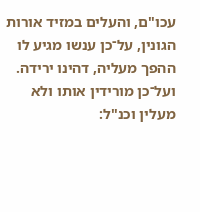עכו"ם, והעלים במזיד אורות הגונין, על־כן ענשו מגיע לו ההפך מעליה, דהינו ירידה. ועל־כן מורידין אותו ולא מעלין וכנ"ל: